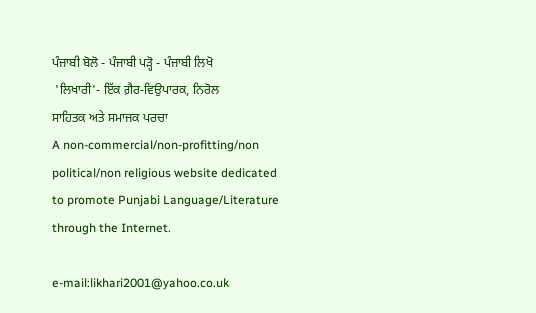ਪੰਜਾਬੀ ਬੋਲੋ - ਪੰਜਾਬੀ ਪੜ੍ਹੋ - ਪੰਜਾਬੀ ਲਿਖੋ
 'ਲਿਖਾਰੀ'- ਇੱਕ ਗ਼ੈਰ-ਵਿਉਪਾਰਕ, ਨਿਰੋਲ
ਸਾਹਿਤਕ ਅਤੇ ਸਮਾਜਕ ਪਰਚਾ
A non-commercial/non-profitting/non political/non religious website dedicated to promote Punjabi Language/Literature through the Internet.

e-mail:likhari2001@yahoo.co.uk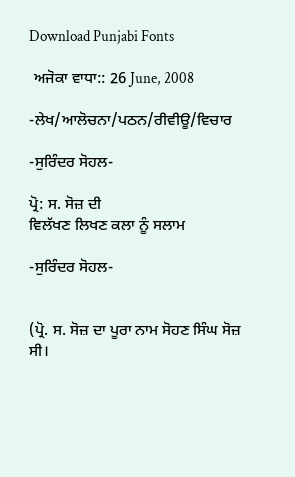Download Punjabi Fonts

 ਅਜੋਕਾ ਵਾਧਾ:: 26 June, 2008

-ਲੇਖ/ਆਲੋਚਨਾ/ਪਠਨ/ਰੀਵੀਊ/ਵਿਚਾਰ

-ਸੁਰਿੰਦਰ ਸੋਹਲ-

ਪ੍ਰੋ: ਸ. ਸੋਜ਼ ਦੀ
ਵਿਲੱਖਣ ਲਿਖਣ ਕਲਾ ਨੂੰ ਸਲਾਮ

-ਸੁਰਿੰਦਰ ਸੋਹਲ-


(ਪ੍ਰੋ. ਸ. ਸੋਜ਼ ਦਾ ਪੂਰਾ ਨਾਮ ਸੋਹਣ ਸਿੰਘ ਸੋਜ਼ ਸੀ।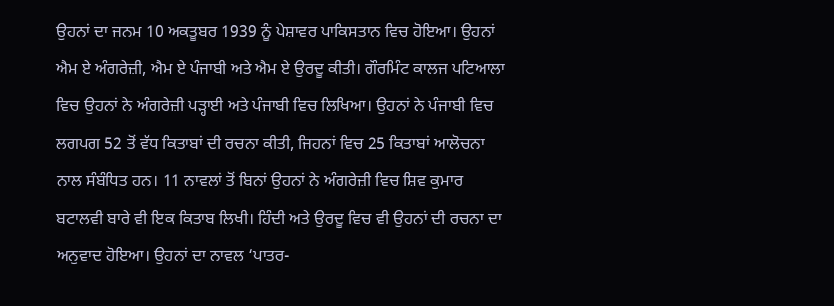ਉਹਨਾਂ ਦਾ ਜਨਮ 10 ਅਕਤੂਬਰ 1939 ਨੂੰ ਪੇਸ਼ਾਵਰ ਪਾਕਿਸਤਾਨ ਵਿਚ ਹੋਇਆ। ਉਹਨਾਂ ਐਮ ਏ ਅੰਗਰੇਜ਼ੀ, ਐਮ ਏ ਪੰਜਾਬੀ ਅਤੇ ਐਮ ਏ ਉਰਦੂ ਕੀਤੀ। ਗੌਰਮਿੰਟ ਕਾਲਜ ਪਟਿਆਲਾ ਵਿਚ ਉਹਨਾਂ ਨੇ ਅੰਗਰੇਜ਼ੀ ਪੜ੍ਹਾਈ ਅਤੇ ਪੰਜਾਬੀ ਵਿਚ ਲਿਖਿਆ। ਉਹਨਾਂ ਨੇ ਪੰਜਾਬੀ ਵਿਚ ਲਗਪਗ 52 ਤੋਂ ਵੱਧ ਕਿਤਾਬਾਂ ਦੀ ਰਚਨਾ ਕੀਤੀ, ਜਿਹਨਾਂ ਵਿਚ 25 ਕਿਤਾਬਾਂ ਆਲੋਚਨਾ ਨਾਲ ਸੰਬੰਧਿਤ ਹਨ। 11 ਨਾਵਲਾਂ ਤੋਂ ਬਿਨਾਂ ਉਹਨਾਂ ਨੇ ਅੰਗਰੇਜ਼ੀ ਵਿਚ ਸ਼ਿਵ ਕੁਮਾਰ ਬਟਾਲਵੀ ਬਾਰੇ ਵੀ ਇਕ ਕਿਤਾਬ ਲਿਖੀ। ਹਿੰਦੀ ਅਤੇ ਉਰਦੂ ਵਿਚ ਵੀ ਉਹਨਾਂ ਦੀ ਰਚਨਾ ਦਾ ਅਨੁਵਾਦ ਹੋਇਆ। ਉਹਨਾਂ ਦਾ ਨਾਵਲ ‘ਪਾਤਰ-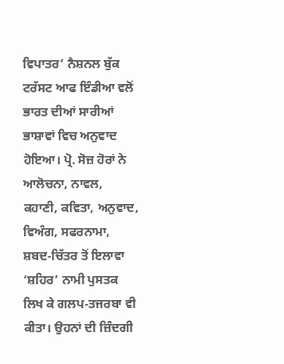ਵਿਪਾਤਰ’ ਨੈਸ਼ਨਲ ਬੁੱਕ ਟਰੱਸਟ ਆਫ ਇੰਡੀਆ ਵਲੋਂ ਭਾਰਤ ਦੀਆਂ ਸਾਰੀਆਂ ਭਾਸ਼ਾਵਾਂ ਵਿਚ ਅਨੁਵਾਦ ਹੋਇਆ। ਪ੍ਰੋ. ਸੋਜ਼ ਹੋਰਾਂ ਨੇ ਆਲੋਚਨਾ, ਨਾਵਲ, ਕਹਾਣੀ, ਕਵਿਤਾ, ਅਨੁਵਾਦ, ਵਿਅੰਗ, ਸਫਰਨਾਮਾ, ਸ਼ਬਦ-ਚਿੱਤਰ ਤੋਂ ਇਲਾਵਾ ‘ਸ਼ਹਿਰ’ ਨਾਮੀ ਪੁਸਤਕ ਲਿਖ ਕੇ ਗਲਪ-ਤਜਰਬਾ ਵੀ ਕੀਤਾ। ਉਹਨਾਂ ਦੀ ਜ਼ਿੰਦਗੀ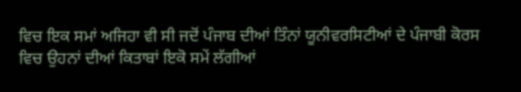ਵਿਚ ਇਕ ਸਮਾਂ ਅਜਿਹਾ ਵੀ ਸੀ ਜਦੋਂ ਪੰਜਾਬ ਦੀਆਂ ਤਿੰਨਾਂ ਯੂਨੀਵਰਸਿਟੀਆਂ ਦੇ ਪੰਜਾਬੀ ਕੋਰਸ ਵਿਚ ਉਹਨਾਂ ਦੀਆਂ ਕਿਤਾਬਾਂ ਇਕੋ ਸਮੇਂ ਲੱਗੀਆਂ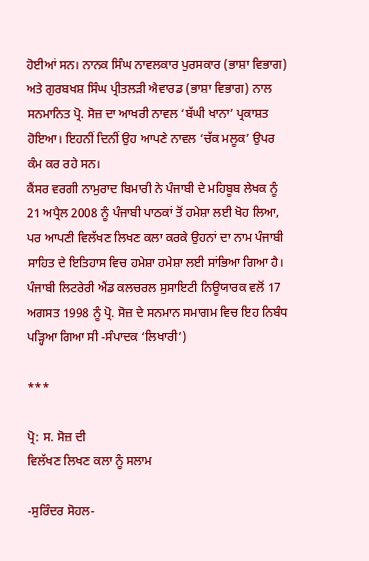ਹੋਈਆਂ ਸਨ। ਨਾਨਕ ਸਿੰਘ ਨਾਵਲਕਾਰ ਪੁਰਸਕਾਰ (ਭਾਸ਼ਾ ਵਿਭਾਗ) ਅਤੇ ਗੁਰਬਖਸ਼ ਸਿੰਘ ਪ੍ਰੀਤਲੜੀ ਐਵਾਰਡ (ਭਾਸ਼ਾ ਵਿਭਾਗ) ਨਾਲ ਸਨਮਾਨਿਤ ਪ੍ਰੋ. ਸੋਜ਼ ਦਾ ਆਖਰੀ ਨਾਵਲ ‘ਬੱਘੀ ਖਾਨਾ’ ਪ੍ਰਕਾਸ਼ਤ ਹੋਇਆ। ਇਹਨੀਂ ਦਿਨੀਂ ਉਹ ਆਪਣੇ ਨਾਵਲ ‘ਚੱਕ ਮਲੂਕ’ ਉਪਰ ਕੰਮ ਕਰ ਰਹੇ ਸਨ।
ਕੈਂਸਰ ਵਰਗੀ ਨਾਮੁਰਾਦ ਬਿਮਾਰੀ ਨੇ ਪੰਜਾਬੀ ਦੇ ਮਹਿਬੂਬ ਲੇਖਕ ਨੂੰ 21 ਅਪ੍ਰੈਲ 2008 ਨੂੰ ਪੰਜਾਬੀ ਪਾਠਕਾਂ ਤੋਂ ਹਮੇਸ਼ਾ ਲਈ ਖੋਹ ਲਿਆ, ਪਰ ਆਪਣੀ ਵਿਲੱਖਣ ਲਿਖਣ ਕਲਾ ਕਰਕੇ ਉਹਨਾਂ ਦਾ ਨਾਮ ਪੰਜਾਬੀ ਸਾਹਿਤ ਦੇ ਇਤਿਹਾਸ ਵਿਚ ਹਮੇਸ਼ਾ ਹਮੇਸ਼ਾ ਲਈ ਸਾਂਭਿਆ ਗਿਆ ਹੈ। ਪੰਜਾਬੀ ਲਿਟਰੇਰੀ ਐਂਡ ਕਲਚਰਲ ਸੁਸਾਇਟੀ ਨਿਊਯਾਰਕ ਵਲੋਂ 17 ਅਗਸਤ 1998 ਨੂੰ ਪ੍ਰੋ. ਸੋਜ਼ ਦੇ ਸਨਮਾਨ ਸਮਾਗਮ ਵਿਚ ਇਹ ਨਿਬੰਧ ਪੜ੍ਹਿਆ ਗਿਆ ਸੀ -ਸੰਪਾਦਕ ‘ਲਿਖਾਰੀ’)

***

ਪ੍ਰੋ: ਸ. ਸੋਜ਼ ਦੀ
ਵਿਲੱਖਣ ਲਿਖਣ ਕਲਾ ਨੂੰ ਸਲਾਮ

-ਸੁਰਿੰਦਰ ਸੋਹਲ-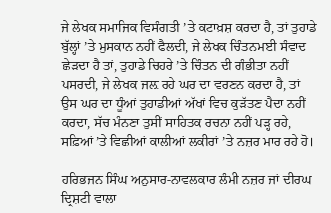ਜੇ ਲੇਖਕ ਸਮਾਜਿਕ ਵਿਸੰਗਤੀ ’ਤੇ ਕਟਾਖ਼ਸ਼ ਕਰਦਾ ਹੈ, ਤਾਂ ਤੁਹਾਡੇ ਬੁੱਲ੍ਹਾਂ ’ਤੇ ਮੁਸਕਾਨ ਨਹੀਂ ਫੈਲਦੀ, ਜੇ ਲੇਖਕ ਚਿੰਤਨਮਈ ਸੰਵਾਦ ਛੇੜਦਾ ਹੈ ਤਾਂ, ਤੁਹਾਡੇ ਚਿਹਰੇ ’ਤੇ ਚਿੰਤਨ ਦੀ ਗੰਭੀਤਾ ਨਹੀਂ ਪਸਰਦੀ, ਜੇ ਲੇਖਕ ਜਲ਼ ਰਹੇ ਘਰ ਦਾ ਵਰਣਨ ਕਰਦਾ ਹੈ, ਤਾਂ ਉਸ ਘਰ ਦਾ ਧੂੰਆਂ ਤੁਹਾਡੀਆਂ ਅੱਖਾਂ ਵਿਚ ਕੁੜੱਤਣ ਪੈਦਾ ਨਹੀਂ ਕਰਦਾ, ਸੱਚ ਮੰਨਣਾ ਤੁਸੀਂ ਸਾਹਿਤਕ ਰਚਨਾ ਨਹੀਂ ਪੜ੍ਹ ਰਹੇ, ਸਫ਼ਿਆਂ ’ਤੇ ਵਿਛੀਆਂ ਕਾਲੀਆਂ ਲਕੀਰਾਂ ’ਤੇ ਨਜ਼ਰ ਮਾਰ ਰਹੇ ਹੋ।

ਹਰਿਭਜਨ ਸਿੰਘ ਅਨੁਸਾਰ-ਨਾਵਲਕਾਰ ਲੰਮੀ ਨਜ਼ਰ ਜਾਂ ਦੀਰਘ ਦ੍ਰਿਸ਼ਟੀ ਵਾਲਾ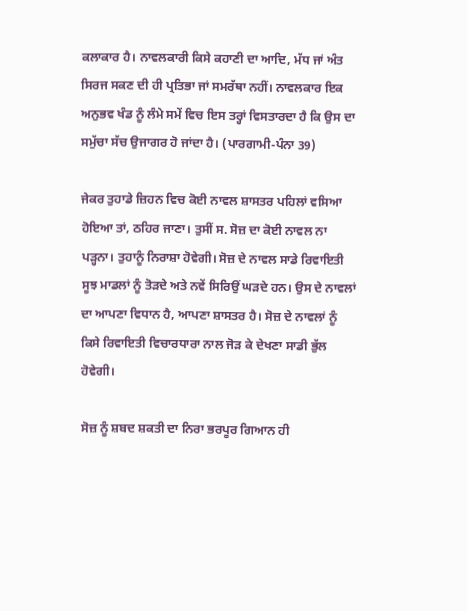ਕਲਾਕਾਰ ਹੈ। ਨਾਵਲਕਾਰੀ ਕਿਸੇ ਕਹਾਣੀ ਦਾ ਆਦਿ, ਮੱਧ ਜਾਂ ਅੰਤ ਸਿਰਜ ਸਕਣ ਦੀ ਹੀ ਪ੍ਰਤਿਭਾ ਜਾਂ ਸਮਰੱਥਾ ਨਹੀਂ। ਨਾਵਲਕਾਰ ਇਕ ਅਨੁਭਵ ਖੰਡ ਨੂੰ ਲੰਮੇ ਸਮੇਂ ਵਿਚ ਇਸ ਤਰ੍ਹਾਂ ਵਿਸਤਾਰਦਾ ਹੈ ਕਿ ਉਸ ਦਾ ਸਮੁੱਚਾ ਸੱਚ ਉਜਾਗਰ ਹੋ ਜਾਂਦਾ ਹੈ। (ਪਾਰਗਾਮੀ-ਪੰਨਾ 39)

ਜੇਕਰ ਤੁਹਾਡੇ ਜ਼ਿਹਨ ਵਿਚ ਕੋਈ ਨਾਵਲ ਸ਼ਾਸਤਰ ਪਹਿਲਾਂ ਵਸਿਆ ਹੋਇਆ ਤਾਂ, ਠਹਿਰ ਜਾਣਾ। ਤੁਸੀਂ ਸ. ਸੋਜ਼ ਦਾ ਕੋਈ ਨਾਵਲ ਨਾ ਪੜ੍ਹਨਾ। ਤੁਹਾਨੂੰ ਨਿਰਾਸ਼ਾ ਹੋਵੇਗੀ। ਸੋਜ਼ ਦੇ ਨਾਵਲ ਸਾਡੇ ਰਿਵਾਇਤੀ ਸੂਝ ਮਾਡਲਾਂ ਨੂੰ ਤੋੜਦੇ ਅਤੇ ਨਵੇਂ ਸਿਰਿਉਂ ਘੜਦੇ ਹਨ। ਉਸ ਦੇ ਨਾਵਲਾਂ ਦਾ ਆਪਣਾ ਵਿਧਾਨ ਹੈ, ਆਪਣਾ ਸ਼ਾਸਤਰ ਹੈ। ਸੋਜ਼ ਦੇ ਨਾਵਲਾਂ ਨੂੰ ਕਿਸੇ ਰਿਵਾਇਤੀ ਵਿਚਾਰਧਾਰਾ ਨਾਲ ਜੋੜ ਕੇ ਦੇਖਣਾ ਸਾਡੀ ਭੁੱਲ ਹੋਵੇਗੀ।

ਸੋਜ਼ ਨੂੰ ਸ਼ਬਦ ਸ਼ਕਤੀ ਦਾ ਨਿਰਾ ਭਰਪੂਰ ਗਿਆਨ ਹੀ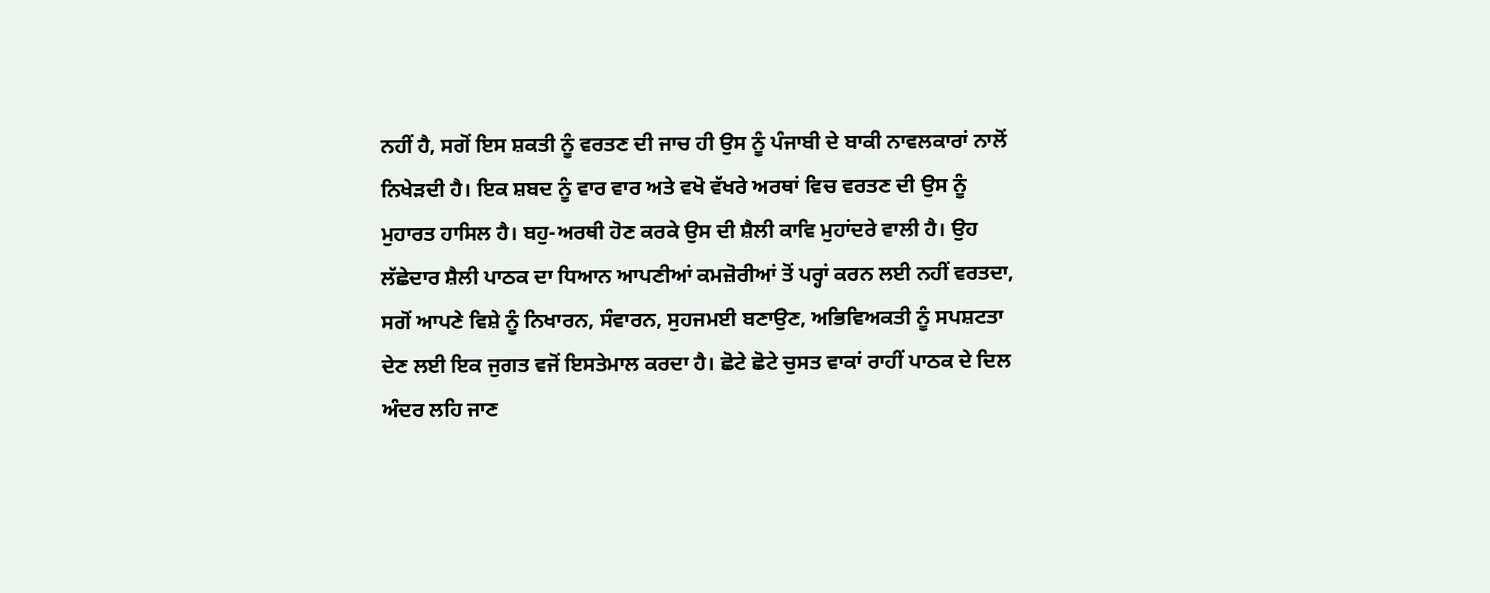ਨਹੀਂ ਹੈ, ਸਗੋਂ ਇਸ ਸ਼ਕਤੀ ਨੂੰ ਵਰਤਣ ਦੀ ਜਾਚ ਹੀ ਉਸ ਨੂੰ ਪੰਜਾਬੀ ਦੇ ਬਾਕੀ ਨਾਵਲਕਾਰਾਂ ਨਾਲੋਂ ਨਿਖੇੜਦੀ ਹੈ। ਇਕ ਸ਼ਬਦ ਨੂੰ ਵਾਰ ਵਾਰ ਅਤੇ ਵਖੋ ਵੱਖਰੇ ਅਰਥਾਂ ਵਿਚ ਵਰਤਣ ਦੀ ਉਸ ਨੂੰ ਮੁਹਾਰਤ ਹਾਸਿਲ ਹੈ। ਬਹੁ-ਅਰਥੀ ਹੋਣ ਕਰਕੇ ਉਸ ਦੀ ਸ਼ੈਲੀ ਕਾਵਿ ਮੁਹਾਂਦਰੇ ਵਾਲੀ ਹੈ। ਉਹ ਲੱਛੇਦਾਰ ਸ਼ੈਲੀ ਪਾਠਕ ਦਾ ਧਿਆਨ ਆਪਣੀਆਂ ਕਮਜ਼ੋਰੀਆਂ ਤੋਂ ਪਰ੍ਹਾਂ ਕਰਨ ਲਈ ਨਹੀਂ ਵਰਤਦਾ, ਸਗੋਂ ਆਪਣੇ ਵਿਸ਼ੇ ਨੂੰ ਨਿਖਾਰਨ, ਸੰਵਾਰਨ, ਸੁਹਜਮਈ ਬਣਾਉਣ, ਅਭਿਵਿਅਕਤੀ ਨੂੰ ਸਪਸ਼ਟਤਾ ਦੇਣ ਲਈ ਇਕ ਜੁਗਤ ਵਜੋਂ ਇਸਤੇਮਾਲ ਕਰਦਾ ਹੈ। ਛੋਟੇ ਛੋਟੇ ਚੁਸਤ ਵਾਕਾਂ ਰਾਹੀਂ ਪਾਠਕ ਦੇ ਦਿਲ ਅੰਦਰ ਲਹਿ ਜਾਣ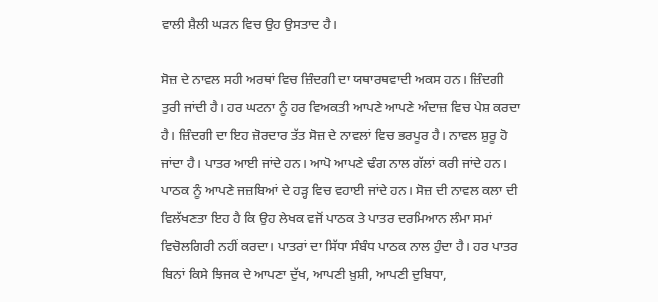ਵਾਲੀ ਸ਼ੈਲੀ ਘੜਨ ਵਿਚ ਉਹ ਉਸਤਾਦ ਹੈ।

ਸੋਜ਼ ਦੇ ਨਾਵਲ ਸਹੀ ਅਰਥਾਂ ਵਿਚ ਜ਼ਿੰਦਗੀ ਦਾ ਯਥਾਰਥਵਾਦੀ ਅਕਸ ਹਨ। ਜ਼ਿੰਦਗੀ ਤੁਰੀ ਜਾਂਦੀ ਹੈ। ਹਰ ਘਟਨਾ ਨੂੰ ਹਰ ਵਿਅਕਤੀ ਆਪਣੇ ਆਪਣੇ ਅੰਦਾਜ਼ ਵਿਚ ਪੇਸ਼ ਕਰਦਾ ਹੈ। ਜ਼ਿੰਦਗੀ ਦਾ ਇਹ ਜ਼ੋਰਦਾਰ ਤੱਤ ਸੋਜ਼ ਦੇ ਨਾਵਲਾਂ ਵਿਚ ਭਰਪੂਰ ਹੈ। ਨਾਵਲ ਸ਼ੁਰੂ ਹੋ ਜਾਂਦਾ ਹੈ। ਪਾਤਰ ਆਈ ਜਾਂਦੇ ਹਨ। ਆਪੋ ਆਪਣੇ ਢੰਗ ਨਾਲ ਗੱਲਾਂ ਕਰੀ ਜਾਂਦੇ ਹਨ। ਪਾਠਕ ਨੂੰ ਆਪਣੇ ਜਜ਼ਬਿਆਂ ਦੇ ਹੜ੍ਹ ਵਿਚ ਵਹਾਈ ਜਾਂਦੇ ਹਨ। ਸੋਜ਼ ਦੀ ਨਾਵਲ ਕਲਾ ਦੀ ਵਿਲੱਖਣਤਾ ਇਹ ਹੈ ਕਿ ਉਹ ਲੇਖਕ ਵਜੋਂ ਪਾਠਕ ਤੇ ਪਾਤਰ ਦਰਮਿਆਨ ਲੰਮਾ ਸਮਾਂ ਵਿਚੋਲਗਿਰੀ ਨਹੀਂ ਕਰਦਾ। ਪਾਤਰਾਂ ਦਾ ਸਿੱਧਾ ਸੰਬੰਧ ਪਾਠਕ ਨਾਲ ਹੁੰਦਾ ਹੈ। ਹਰ ਪਾਤਰ ਬਿਨਾਂ ਕਿਸੇ ਝਿਜਕ ਦੇ ਆਪਣਾ ਦੁੱਖ, ਆਪਣੀ ਖ਼ੁਸ਼ੀ, ਆਪਣੀ ਦੁਬਿਧਾ,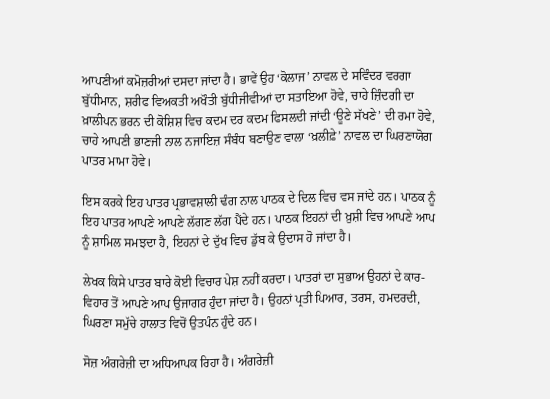ਆਪਣੀਆਂ ਕਮੋਜ਼ਰੀਆਂ ਦਸਦਾ ਜਾਂਦਾ ਹੈ। ਭਾਵੇਂ ਉਹ ‘ਕੋਲਾਜ’ ਨਾਵਲ ਦੇ ਸਵਿੰਦਰ ਵਰਗਾ ਬੁੱਧੀਮਾਨ, ਸ਼ਰੀਫ ਵਿਅਕਤੀ ਅਖੌਤੀ ਬੁੱਧੀਜੀਵੀਆਂ ਦਾ ਸਤਾਇਆ ਹੋਵੇ, ਚਾਹੇ ਜ਼ਿੰਦਗੀ ਦਾ ਖ਼ਾਲੀਪਨ ਭਰਨ ਦੀ ਕੋਸ਼ਿਸ਼ ਵਿਚ ਕਦਮ ਦਰ ਕਦਮ ਫਿਸਲਦੀ ਜਾਂਦੀ ‘ਊਣੇ ਸੱਖਣੇ’ ਦੀ ਰਮਾ ਹੋਵੇ, ਚਾਹੇ ਆਪਣੀ ਭਾਣਜੀ ਨਾਲ ਨਜਾਇਜ਼ ਸੰਬੰਧ ਬਣਾਉਣ ਵਾਲਾ ‘ਖ਼ਲੀਫ਼ੇ’ ਨਾਵਲ ਦਾ ਘਿਰਣਾਯੋਗ ਪਾਤਰ ਮਾਮਾ ਹੋਵੇ।

ਇਸ ਕਰਕੇ ਇਹ ਪਾਤਰ ਪ੍ਰਭਾਵਸ਼ਾਲੀ ਢੰਗ ਨਾਲ ਪਾਠਕ ਦੇ ਦਿਲ ਵਿਚ ਵਸ ਜਾਂਦੇ ਹਨ। ਪਾਠਕ ਨੂੰ ਇਹ ਪਾਤਰ ਆਪਣੇ ਆਪਣੇ ਲੱਗਣ ਲੱਗ ਪੈਂਦੇ ਹਨ। ਪਾਠਕ ਇਹਨਾਂ ਦੀ ਖ਼ੁਸ਼ੀ ਵਿਚ ਆਪਣੇ ਆਪ ਨੂੰ ਸ਼ਾਮਿਲ ਸਮਝਦਾ ਹੈ, ਇਹਨਾਂ ਦੇ ਦੁੱਖ ਵਿਚ ਡੁੱਬ ਕੇ ਉਦਾਸ ਹੋ ਜਾਂਦਾ ਹੈ।

ਲੇਖਕ ਕਿਸੇ ਪਾਤਰ ਬਾਰੇ ਕੋਈ ਵਿਚਾਰ ਪੇਸ਼ ਨਹੀਂ ਕਰਦਾ। ਪਾਤਰਾਂ ਦਾ ਸੁਭਾਅ ਉਹਨਾਂ ਦੇ ਕਾਰ-ਵਿਹਾਰ ਤੋਂ ਆਪਣੇ ਆਪ ਉਜਾਗਰ ਹੁੰਦਾ ਜਾਂਦਾ ਹੈ। ਉਹਨਾਂ ਪ੍ਰਤੀ ਪਿਆਰ, ਤਰਸ, ਹਮਦਰਦੀ, ਘਿਰਣਾ ਸਮੁੱਚੇ ਹਾਲਾਤ ਵਿਚੋਂ ਉਤਪੰਨ ਹੁੰਦੇ ਹਨ।

ਸੋਜ਼ ਅੰਗਰੇਜ਼ੀ ਦਾ ਅਧਿਆਪਕ ਰਿਹਾ ਹੈ। ਅੰਗਰੇਜ਼ੀ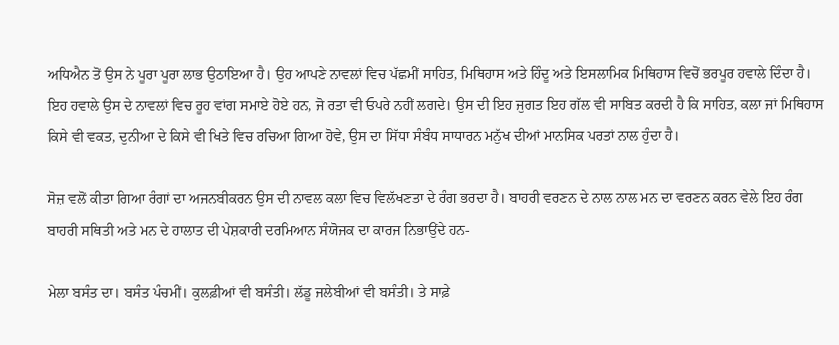ਅਧਿਐਨ ਤੋਂ ਉਸ ਨੇ ਪੂਰਾ ਪੂਰਾ ਲਾਭ ਉਠਾਇਆ ਹੈ। ਉਹ ਆਪਣੇ ਨਾਵਲਾਂ ਵਿਚ ਪੱਛਮੀਂ ਸਾਹਿਤ, ਮਿਥਿਹਾਸ ਅਤੇ ਹਿੰਦੂ ਅਤੇ ਇਸਲਾਮਿਕ ਮਿਥਿਹਾਸ ਵਿਚੋਂ ਭਰਪੂਰ ਹਵਾਲੇ ਦਿੰਦਾ ਹੈ। ਇਹ ਹਵਾਲੇ ਉਸ ਦੇ ਨਾਵਲਾਂ ਵਿਚ ਰੂਹ ਵਾਂਗ ਸਮਾਏ ਹੋਏ ਹਨ, ਜੋ ਰਤਾ ਵੀ ਓਪਰੇ ਨਹੀਂ ਲਗਦੇ। ਉਸ ਦੀ ਇਹ ਜੁਗਤ ਇਹ ਗੱਲ ਵੀ ਸਾਬਿਤ ਕਰਦੀ ਹੈ ਕਿ ਸਾਹਿਤ, ਕਲਾ ਜਾਂ ਮਿਥਿਹਾਸ ਕਿਸੇ ਵੀ ਵਕਤ, ਦੁਨੀਆ ਦੇ ਕਿਸੇ ਵੀ ਖਿਤੇ ਵਿਚ ਰਚਿਆ ਗਿਆ ਹੋਵੇ, ਉਸ ਦਾ ਸਿੱਧਾ ਸੰਬੰਧ ਸਾਧਾਰਨ ਮਨੁੱਖ ਦੀਆਂ ਮਾਨਸਿਕ ਪਰਤਾਂ ਨਾਲ ਹੁੰਦਾ ਹੈ।

ਸੋਜ਼ ਵਲੋਂ ਕੀਤਾ ਗਿਆ ਰੰਗਾਂ ਦਾ ਅਜਨਬੀਕਰਨ ਉਸ ਦੀ ਨਾਵਲ ਕਲਾ ਵਿਚ ਵਿਲੱਖਣਤਾ ਦੇ ਰੰਗ ਭਰਦਾ ਹੈ। ਬਾਹਰੀ ਵਰਣਨ ਦੇ ਨਾਲ ਨਾਲ ਮਨ ਦਾ ਵਰਣਨ ਕਰਨ ਵੇਲੇ ਇਹ ਰੰਗ ਬਾਹਰੀ ਸਥਿਤੀ ਅਤੇ ਮਨ ਦੇ ਹਾਲਾਤ ਦੀ ਪੇਸ਼ਕਾਰੀ ਦਰਮਿਆਨ ਸੰਯੋਜਕ ਦਾ ਕਾਰਜ ਨਿਭਾਉਂਦੇ ਹਨ-

ਮੇਲਾ ਬਸੰਤ ਦਾ। ਬਸੰਤ ਪੰਚਮੀਂ। ਕੁਲਫ਼ੀਆਂ ਵੀ ਬਸੰਤੀ। ਲੱਡੂ ਜਲੇਬੀਆਂ ਵੀ ਬਸੰਤੀ। ਤੇ ਸਾਫ਼ੇ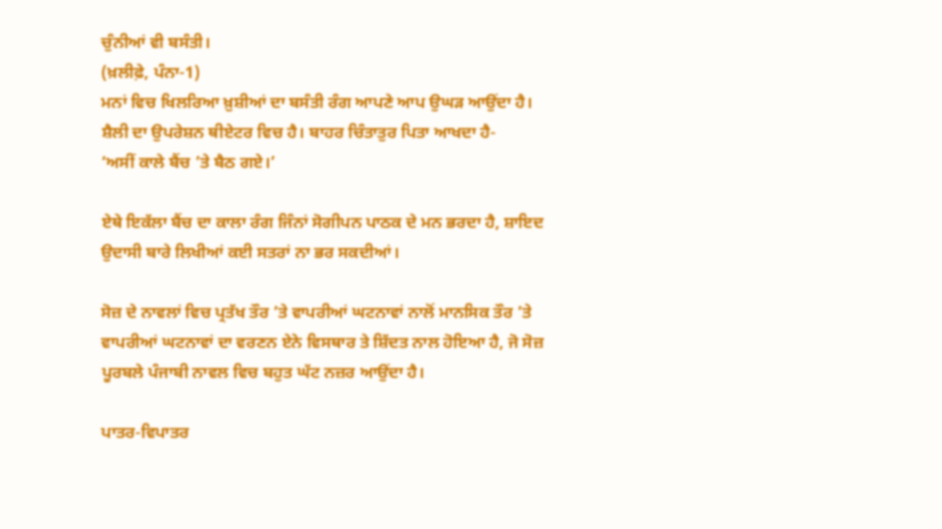ਚੁੰਨੀਆਂ ਵੀ ਬਸੰਤੀ।
(ਖ਼ਲੀਫ਼ੇ, ਪੰਨਾ-1)
ਮਨਾਂ ਵਿਚ ਖਿਲਰਿਆ ਖ਼ੁਸ਼ੀਆਂ ਦਾ ਬਸੰਤੀ ਰੰਗ ਆਪਣੇ ਆਪ ਉਘੜ ਆਉਂਦਾ ਹੈ।
ਸ਼ੈਲੀ ਦਾ ਉਪਰੇਸ਼ਨ ਥੀਏਟਰ ਵਿਚ ਹੈ। ਬਾਹਰ ਚਿੰਤਾਤੁਰ ਪਿਤਾ ਆਖਦਾ ਹੈ-
‘ਅਸੀਂ ਕਾਲੇ ਬੈਂਚ ’ਤੇ ਬੈਠ ਗਏ।’

ਏਥੇ ਇਕੱਲਾ ਬੈਂਚ ਦਾ ਕਾਲਾ ਰੰਗ ਜਿੰਨਾਂ ਸੋਗੀਪਨ ਪਾਠਕ ਦੇ ਮਨ ਭਰਦਾ ਹੈ, ਸ਼ਾਇਦ ਉਦਾਸੀ ਬਾਰੇ ਲਿਖੀਆਂ ਕਈ ਸਤਰਾਂ ਨਾ ਭਰ ਸਕਦੀਆਂ।

ਸੋਜ਼ ਦੇ ਨਾਵਲਾਂ ਵਿਚ ਪ੍ਰਤੱਖ ਤੌਰ ’ਤੇ ਵਾਪਰੀਆਂ ਘਟਨਾਵਾਂ ਨਾਲੋਂ ਮਾਨਸਿਕ ਤੌਰ ’ਤੇ ਵਾਪਰੀਆਂ ਘਟਨਾਵਾਂ ਦਾ ਵਰਣਨ ਏਨੇ ਵਿਸਥਾਰ ਤੇ ਸ਼ਿੱਦਤ ਨਾਲ ਹੋਇਆ ਹੈ, ਜੋ ਸੋਜ਼ ਪੂਰਬਲੇ ਪੰਜਾਬੀ ਨਾਵਲ ਵਿਚ ਬਹੁਤ ਘੱਟ ਨਜ਼ਰ ਆਉਂਦਾ ਹੈ।

ਪਾਤਰ-ਵਿਪਾਤਰ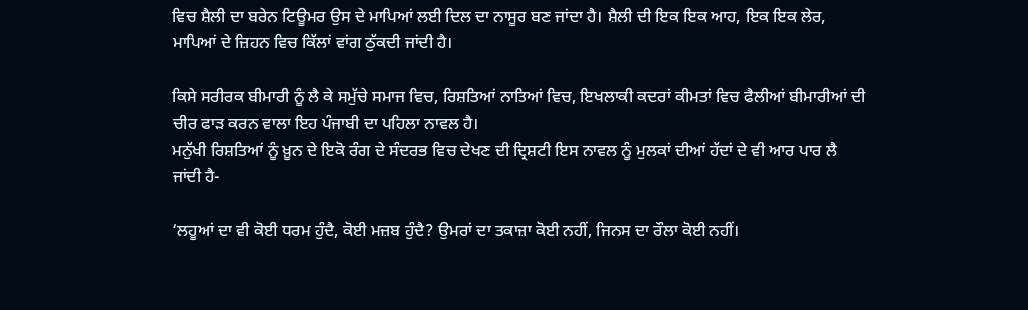ਵਿਚ ਸ਼ੈਲੀ ਦਾ ਬਰੇਨ ਟਿਊਮਰ ਉਸ ਦੇ ਮਾਪਿਆਂ ਲਈ ਦਿਲ ਦਾ ਨਾਸੂਰ ਬਣ ਜਾਂਦਾ ਹੈ। ਸ਼ੈਲੀ ਦੀ ਇਕ ਇਕ ਆਹ, ਇਕ ਇਕ ਲੇਰ, ਮਾਪਿਆਂ ਦੇ ਜ਼ਿਹਨ ਵਿਚ ਕਿੱਲਾਂ ਵਾਂਗ ਠੁੱਕਦੀ ਜਾਂਦੀ ਹੈ।

ਕਿਸੇ ਸਰੀਰਕ ਬੀਮਾਰੀ ਨੂੰ ਲੈ ਕੇ ਸਮੁੱਚੇ ਸਮਾਜ ਵਿਚ, ਰਿਸ਼ਤਿਆਂ ਨਾਤਿਆਂ ਵਿਚ, ਇਖਲਾਕੀ ਕਦਰਾਂ ਕੀਮਤਾਂ ਵਿਚ ਫੈਲੀਆਂ ਬੀਮਾਰੀਆਂ ਦੀ ਚੀਰ ਫਾੜ ਕਰਨ ਵਾਲਾ ਇਹ ਪੰਜਾਬੀ ਦਾ ਪਹਿਲਾ ਨਾਵਲ ਹੈ।
ਮਨੁੱਖੀ ਰਿਸ਼ਤਿਆਂ ਨੂੰ ਖ਼ੂਨ ਦੇ ਇਕੋ ਰੰਗ ਦੇ ਸੰਦਰਭ ਵਿਚ ਦੇਖਣ ਦੀ ਦ੍ਰਿਸ਼ਟੀ ਇਸ ਨਾਵਲ ਨੂੰ ਮੁਲਕਾਂ ਦੀਆਂ ਹੱਦਾਂ ਦੇ ਵੀ ਆਰ ਪਾਰ ਲੈ ਜਾਂਦੀ ਹੈ-

‘ਲਹੂਆਂ ਦਾ ਵੀ ਕੋਈ ਧਰਮ ਹੁੰਦੈ, ਕੋਈ ਮਜ਼ਬ ਹੁੰਦੈ? ਉਮਰਾਂ ਦਾ ਤਕਾਜ਼ਾ ਕੋਈ ਨਹੀਂ, ਜਿਨਸ ਦਾ ਰੌਲਾ ਕੋਈ ਨਹੀਂ।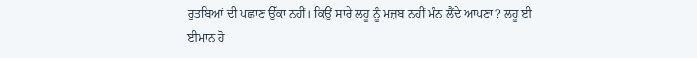ਰੁਤਬਿਆਂ ਦੀ ਪਛਾਣ ਉੱਕਾ ਨਹੀਂ। ਕਿਉਂ ਸਾਰੇ ਲਹੂ ਨੂੰ ਮਜ਼ਬ ਨਹੀਂ ਮੰਨ ਲੈਂਦੇ ਆਪਣਾ? ਲਹੂ ਈ ਈਮਾਨ ਹੋ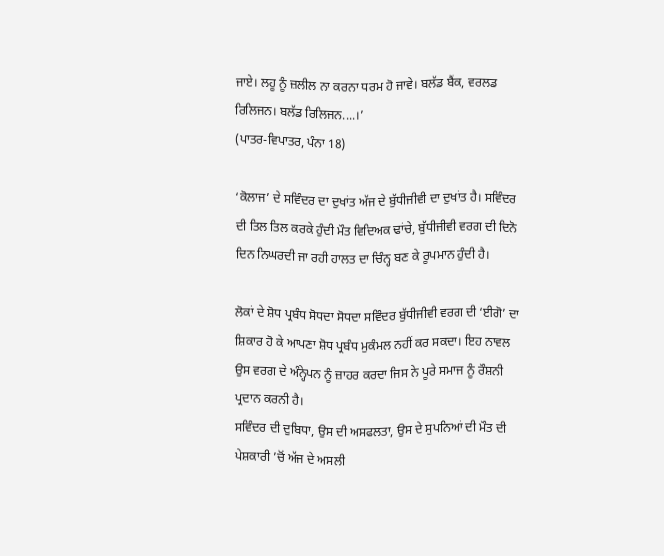ਜਾਏ। ਲਹੂ ਨੂੰ ਜ਼ਲੀਲ ਨਾ ਕਰਨਾ ਧਰਮ ਹੋ ਜਾਵੇ। ਬਲੱਡ ਬੈਂਕ, ਵਰਲਡ ਰਿਲਿਜਨ। ਬਲੱਡ ਰਿਲਿਜਨ....।’
(ਪਾਤਰ-ਵਿਪਾਤਰ, ਪੰਨਾ 18)

‘ਕੋਲਾਜ’ ਦੇ ਸਵਿੰਦਰ ਦਾ ਦੁਖਾਂਤ ਅੱਜ ਦੇ ਬੁੱਧੀਜੀਵੀ ਦਾ ਦੁਖਾਂਤ ਹੈ। ਸਵਿੰਦਰ ਦੀ ਤਿਲ ਤਿਲ ਕਰਕੇ ਹੁੰਦੀ ਮੌਤ ਵਿਦਿਅਕ ਢਾਂਚੇ, ਬੁੱਧੀਜੀਵੀ ਵਰਗ ਦੀ ਦਿਨੋ ਦਿਨ ਨਿਘਰਦੀ ਜਾ ਰਹੀ ਹਾਲਤ ਦਾ ਚਿੰਨ੍ਹ ਬਣ ਕੇ ਰੂਪਮਾਨ ਹੁੰਦੀ ਹੈ।

ਲੋਕਾਂ ਦੇ ਸ਼ੋਧ ਪ੍ਰਬੰਧ ਸੋਧਦਾ ਸੋਧਦਾ ਸਵਿੰਦਰ ਬੁੱਧੀਜੀਵੀ ਵਰਗ ਦੀ ‘ਈਗੋ’ ਦਾ ਸ਼ਿਕਾਰ ਹੋ ਕੇ ਆਪਣਾ ਸ਼ੋਧ ਪ੍ਰਬੰਧ ਮੁਕੰਮਲ ਨਹੀਂ ਕਰ ਸਕਦਾ। ਇਹ ਨਾਵਲ ਉਸ ਵਰਗ ਦੇ ਅੰਨ੍ਹੇਪਨ ਨੂੰ ਜ਼ਾਹਰ ਕਰਦਾ ਜਿਸ ਨੇ ਪੂਰੇ ਸਮਾਜ ਨੂੰ ਰੌਸ਼ਨੀ ਪ੍ਰਦਾਨ ਕਰਨੀ ਹੈ।
ਸਵਿੰਦਰ ਦੀ ਦੁਬਿਧਾ, ਉਸ ਦੀ ਅਸਫਲਤਾ, ਉਸ ਦੇ ਸੁਪਨਿਆਂ ਦੀ ਮੌਤ ਦੀ ਪੇਸ਼ਕਾਰੀ ’ਚੋਂ ਅੱਜ ਦੇ ਅਸਲੀ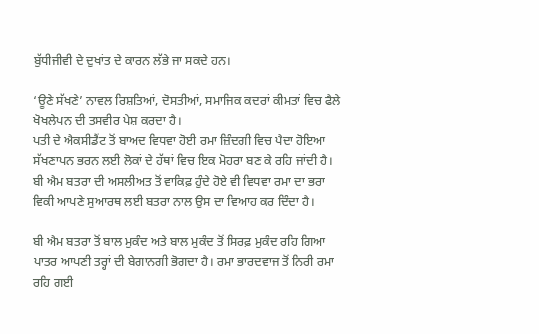ਬੁੱਧੀਜੀਵੀ ਦੇ ਦੁਖਾਂਤ ਦੇ ਕਾਰਨ ਲੱਭੇ ਜਾ ਸਕਦੇ ਹਨ।

‘ਊਣੇ ਸੱਖਣੇ’ ਨਾਵਲ ਰਿਸ਼ਤਿਆਂ, ਦੋਸਤੀਆਂ, ਸਮਾਜਿਕ ਕਦਰਾਂ ਕੀਮਤਾਂ ਵਿਚ ਫੈਲੇ ਖੋਖਲੇਪਨ ਦੀ ਤਸਵੀਰ ਪੇਸ਼ ਕਰਦਾ ਹੈ।
ਪਤੀ ਦੇ ਐਕਸੀਡੈਂਟ ਤੋਂ ਬਾਅਦ ਵਿਧਵਾ ਹੋਈ ਰਮਾ ਜ਼ਿੰਦਗੀ ਵਿਚ ਪੈਦਾ ਹੋਇਆ ਸੱਖਣਾਪਨ ਭਰਨ ਲਈ ਲੋਕਾਂ ਦੇ ਹੱਥਾਂ ਵਿਚ ਇਕ ਮੋਹਰਾ ਬਣ ਕੇ ਰਹਿ ਜਾਂਦੀ ਹੈ।
ਬੀ ਐਮ ਬਤਰਾ ਦੀ ਅਸਲੀਅਤ ਤੋਂ ਵਾਕਿਫ਼ ਹੁੰਦੇ ਹੋਏ ਵੀ ਵਿਧਵਾ ਰਮਾ ਦਾ ਭਰਾ ਵਿਕੀ ਆਪਣੇ ਸੁਆਰਥ ਲਈ ਬਤਰਾ ਨਾਲ ਉਸ ਦਾ ਵਿਆਹ ਕਰ ਦਿੰਦਾ ਹੈ।

ਬੀ ਐਮ ਬਤਰਾ ਤੋਂ ਬਾਲ ਮੁਕੰਦ ਅਤੇ ਬਾਲ ਮੁਕੰਦ ਤੋਂ ਸਿਰਫ਼ ਮੁਕੰਦ ਰਹਿ ਗਿਆ ਪਾਤਰ ਆਪਣੀ ਤਰ੍ਹਾਂ ਦੀ ਬੇਗਾਨਗੀ ਭੋਗਦਾ ਹੈ। ਰਮਾ ਭਾਰਦਵਾਜ ਤੋਂ ਨਿਰੀ ਰਮਾ ਰਹਿ ਗਈ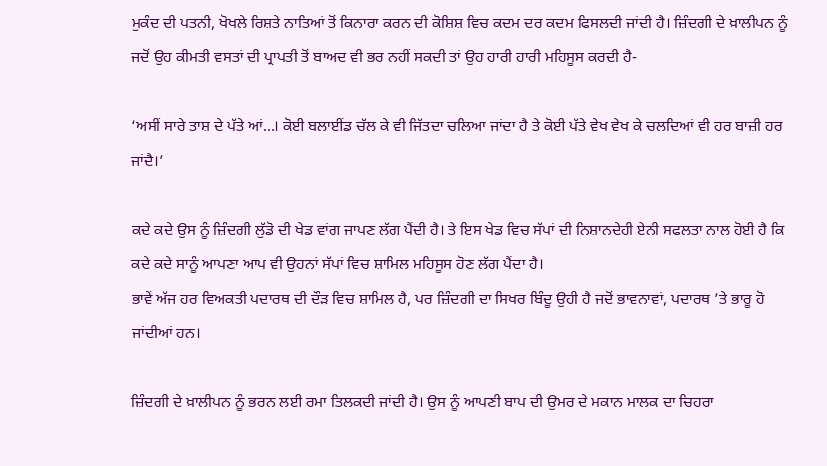ਮੁਕੰਦ ਦੀ ਪਤਨੀ, ਖੋਖਲੇ ਰਿਸ਼ਤੇ ਨਾਤਿਆਂ ਤੋਂ ਕਿਨਾਰਾ ਕਰਨ ਦੀ ਕੋਸ਼ਿਸ਼ ਵਿਚ ਕਦਮ ਦਰ ਕਦਮ ਫਿਸਲਦੀ ਜਾਂਦੀ ਹੈ। ਜ਼ਿੰਦਗੀ ਦੇ ਖ਼ਾਲੀਪਨ ਨੂੰ ਜਦੋਂ ਉਹ ਕੀਮਤੀ ਵਸਤਾਂ ਦੀ ਪ੍ਰਾਪਤੀ ਤੋਂ ਬਾਅਦ ਵੀ ਭਰ ਨਹੀਂ ਸਕਦੀ ਤਾਂ ਉਹ ਹਾਰੀ ਹਾਰੀ ਮਹਿਸੂਸ ਕਰਦੀ ਹੈ-

‘ਅਸੀਂ ਸਾਰੇ ਤਾਸ਼ ਦੇ ਪੱਤੇ ਆਂ...। ਕੋਈ ਬਲਾਈਂਡ ਚੱਲ ਕੇ ਵੀ ਜਿੱਤਦਾ ਚਲਿਆ ਜਾਂਦਾ ਹੈ ਤੇ ਕੋਈ ਪੱਤੇ ਵੇਖ ਵੇਖ ਕੇ ਚਲਦਿਆਂ ਵੀ ਹਰ ਬਾਜ਼ੀ ਹਰ ਜਾਂਦੈ।’

ਕਦੇ ਕਦੇ ਉਸ ਨੂੰ ਜ਼ਿੰਦਗੀ ਲੁੱਡੋ ਦੀ ਖੇਡ ਵਾਂਗ ਜਾਪਣ ਲੱਗ ਪੈਂਦੀ ਹੈ। ਤੇ ਇਸ ਖੇਡ ਵਿਚ ਸੱਪਾਂ ਦੀ ਨਿਸ਼ਾਨਦੇਹੀ ਏਨੀ ਸਫਲਤਾ ਨਾਲ ਹੋਈ ਹੈ ਕਿ ਕਦੇ ਕਦੇ ਸਾਨੂੰ ਆਪਣਾ ਆਪ ਵੀ ਉਹਨਾਂ ਸੱਪਾਂ ਵਿਚ ਸ਼ਾਮਿਲ ਮਹਿਸੂਸ ਹੋਣ ਲੱਗ ਪੈਂਦਾ ਹੈ।
ਭਾਵੇਂ ਅੱਜ ਹਰ ਵਿਅਕਤੀ ਪਦਾਰਥ ਦੀ ਦੌੜ ਵਿਚ ਸ਼ਾਮਿਲ ਹੈ, ਪਰ ਜ਼ਿੰਦਗੀ ਦਾ ਸਿਖਰ ਬਿੰਦੂ ਉਹੀ ਹੈ ਜਦੋਂ ਭਾਵਨਾਵਾਂ, ਪਦਾਰਥ ’ਤੇ ਭਾਰੂ ਹੋ ਜਾਂਦੀਆਂ ਹਨ।

ਜ਼ਿੰਦਗੀ ਦੇ ਖ਼ਾਲੀਪਨ ਨੂੰ ਭਰਨ ਲਈ ਰਮਾ ਤਿਲਕਦੀ ਜਾਂਦੀ ਹੈ। ਉਸ ਨੂੰ ਆਪਣੀ ਬਾਪ ਦੀ ਉਮਰ ਦੇ ਮਕਾਨ ਮਾਲਕ ਦਾ ਚਿਹਰਾ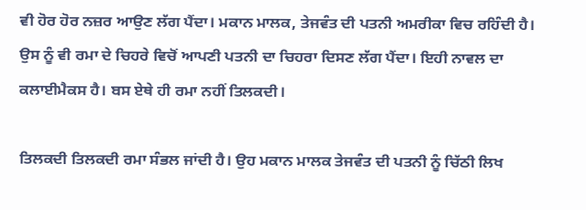ਵੀ ਹੋਰ ਹੋਰ ਨਜ਼ਰ ਆਉਣ ਲੱਗ ਪੈਂਦਾ। ਮਕਾਨ ਮਾਲਕ, ਤੇਜਵੰਤ ਦੀ ਪਤਨੀ ਅਮਰੀਕਾ ਵਿਚ ਰਹਿੰਦੀ ਹੈ। ਉਸ ਨੂੰ ਵੀ ਰਮਾ ਦੇ ਚਿਹਰੇ ਵਿਚੋਂ ਆਪਣੀ ਪਤਨੀ ਦਾ ਚਿਹਰਾ ਦਿਸਣ ਲੱਗ ਪੈਂਦਾ। ਇਹੀ ਨਾਵਲ ਦਾ ਕਲਾਈਮੈਕਸ ਹੈ। ਬਸ ਏਥੇ ਹੀ ਰਮਾ ਨਹੀਂ ਤਿਲਕਦੀ।

ਤਿਲਕਦੀ ਤਿਲਕਦੀ ਰਮਾ ਸੰਭਲ ਜਾਂਦੀ ਹੈ। ਉਹ ਮਕਾਨ ਮਾਲਕ ਤੇਜਵੰਤ ਦੀ ਪਤਨੀ ਨੂੰ ਚਿੱਠੀ ਲਿਖ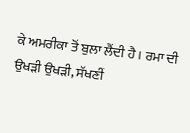ਕੇ ਅਮਰੀਕਾ ਤੋਂ ਬੁਲਾ ਲੈਂਦੀ ਹੈ। ਰਮਾ ਦੀ ਉਖੜੀ ਉਖੜੀ, ਸੱਖਣੀਂ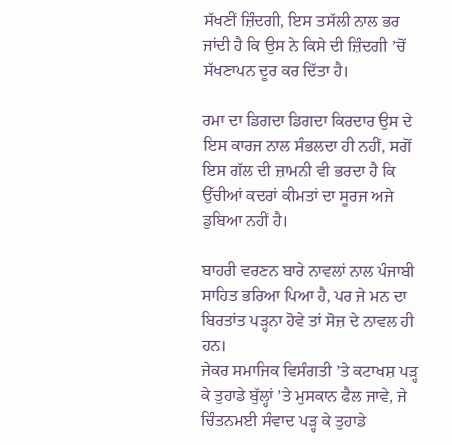ਸੱਖਣੀਂ ਜ਼ਿੰਦਗੀ, ਇਸ ਤਸੱਲੀ ਨਾਲ ਭਰ ਜਾਂਦੀ ਹੈ ਕਿ ਉਸ ਨੇ ਕਿਸੇ ਦੀ ਜ਼ਿੰਦਗੀ ’ਚੋਂ ਸੱਖਣਾਪਨ ਦੂਰ ਕਰ ਦਿੱਤਾ ਹੈ।

ਰਮਾ ਦਾ ਡਿਗਦਾ ਡਿਗਦਾ ਕਿਰਦਾਰ ਉਸ ਦੇ ਇਸ ਕਾਰਜ ਨਾਲ ਸੰਭਲਦਾ ਹੀ ਨਹੀਂ, ਸਗੋਂ ਇਸ ਗੱਲ ਦੀ ਜ਼ਾਮਨੀ ਵੀ ਭਰਦਾ ਹੈ ਕਿ ਉੱਚੀਆਂ ਕਦਰਾਂ ਕੀਮਤਾਂ ਦਾ ਸੂਰਜ ਅਜੇ ਡੁਬਿਆ ਨਹੀਂ ਹੈ।

ਬਾਹਰੀ ਵਰਣਨ ਬਾਰੇ ਨਾਵਲਾਂ ਨਾਲ ਪੰਜਾਬੀ ਸਾਹਿਤ ਭਰਿਆ ਪਿਆ ਹੈ, ਪਰ ਜੇ ਮਨ ਦਾ ਬਿਰਤਾਂਤ ਪੜ੍ਹਨਾ ਹੋਵੇ ਤਾਂ ਸੋਜ਼ ਦੇ ਨਾਵਲ ਹੀ ਹਨ।
ਜੇਕਰ ਸਮਾਜਿਕ ਵਿਸੰਗਤੀ ’ਤੇ ਕਟਾਖਸ਼ ਪੜ੍ਹ ਕੇ ਤੁਹਾਡੇ ਬੁੱਲ੍ਹਾਂ ’ਤੇ ਮੁਸਕਾਨ ਫੈਲ ਜਾਵੇ, ਜੇ ਚਿੰਤਨਮਈ ਸੰਵਾਦ ਪੜ੍ਹ ਕੇ ਤੁਹਾਡੇ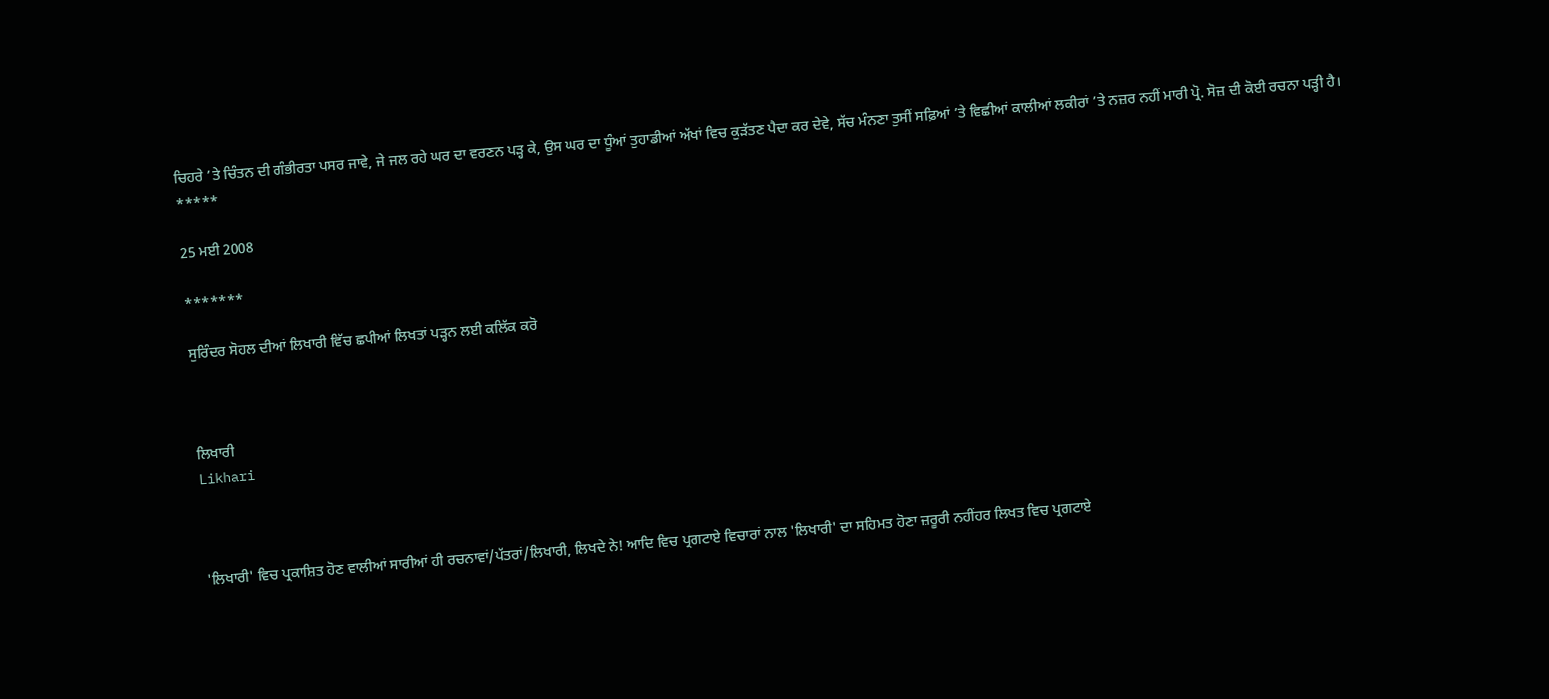ਚਿਹਰੇ ’ਤੇ ਚਿੰਤਨ ਦੀ ਗੰਭੀਰਤਾ ਪਸਰ ਜਾਵੇ, ਜੇ ਜਲ ਰਹੇ ਘਰ ਦਾ ਵਰਣਨ ਪੜ੍ਹ ਕੇ, ਉਸ ਘਰ ਦਾ ਧੂੰਆਂ ਤੁਹਾਡੀਆਂ ਅੱਖਾਂ ਵਿਚ ਕੁੜੱਤਣ ਪੈਦਾ ਕਰ ਦੇਵੇ, ਸੱਚ ਮੰਨਣਾ ਤੁਸੀਂ ਸਫ਼ਿਆਂ ’ਤੇ ਵਿਛੀਆਂ ਕਾਲੀਆਂ ਲਕੀਰਾਂ ’ਤੇ ਨਜ਼ਰ ਨਹੀਂ ਮਾਰੀ ਪ੍ਰੋ. ਸੋਜ਼ ਦੀ ਕੋਈ ਰਚਨਾ ਪੜ੍ਹੀ ਹੈ।
*****

25 ਮਈ 2008

*******

ਸੁਰਿੰਦਰ ਸੋਹਲ ਦੀਆਂ ਲਿਖਾਰੀ ਵਿੱਚ ਛਪੀਆਂ ਲਿਖਤਾਂ ਪੜ੍ਹਨ ਲਈ ਕਲਿੱਕ ਕਰੋ



ਲਿਖਾਰੀ
Likhari



'ਲਿਖਾਰੀ' ਵਿਚ ਪ੍ਰਕਾਸ਼ਿਤ ਹੋਣ ਵਾਲੀਆਂ ਸਾਰੀਆਂ ਹੀ ਰਚਨਾਵਾਂ/ਪੱਤਰਾਂ/ਲਿਖਾਰੀ, ਲਿਖਦੇ ਨੇ! ਆਦਿ ਵਿਚ ਪ੍ਰਗਟਾਏ ਵਿਚਾਰਾਂ ਨਾਲ 'ਲਿਖਾਰੀ' ਦਾ ਸਹਿਮਤ ਹੋਣਾ ਜ਼ਰੂਰੀ ਨਹੀਂਹਰ ਲਿਖਤ ਵਿਚ ਪ੍ਰਗਟਾਏ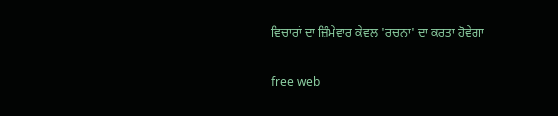ਵਿਚਾਰਾਂ ਦਾ ਜ਼ਿੰਮੇਵਾਰ ਕੇਵਲ 'ਰਚਨਾ' ਦਾ ਕਰਤਾ ਹੋਵੇਗਾ

free web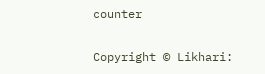counter

Copyright © Likhari: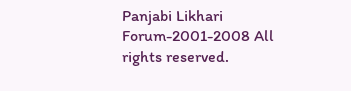Panjabi Likhari Forum-2001-2008 All rights reserved.